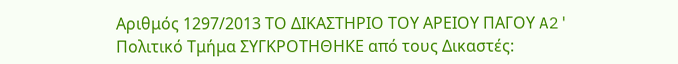Αριθμός 1297/2013 ΤΟ ΔΙΚΑΣΤΗΡΙΟ ΤΟΥ ΑΡΕΙΟΥ ΠΑΓΟΥ A2' Πολιτικό Τμήμα ΣΥΓΚΡΟΤΗΘΗΚΕ από τους Δικαστές: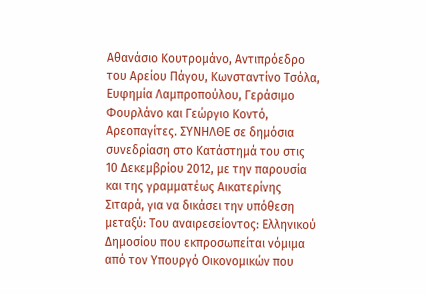Αθανάσιο Κουτρομάνο, Αντιπρόεδρο του Αρείου Πάγου, Κωνσταντίνο Τσόλα, Ευφημία Λαμπροπούλου, Γεράσιμο Φουρλάνο και Γεώργιο Κοντό, Αρεοπαγίτες. ΣΥΝΗΛΘΕ σε δημόσια συνεδρίαση στο Κατάστημά του στις 10 Δεκεμβρίου 2012, με την παρουσία και της γραμματέως Αικατερίνης Σιταρά, για να δικάσει την υπόθεση μεταξύ: Του αναιρεσείοντος: Ελληνικού Δημοσίου που εκπροσωπείται νόμιμα από τον Υπουργό Οικονομικών που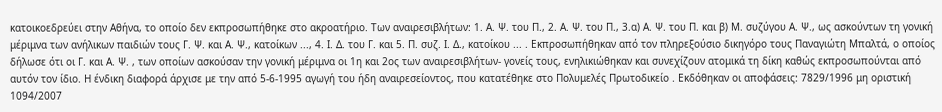κατοικοεδρεύει στην Αθήνα, το οποίο δεν εκπροσωπήθηκε στο ακροατήριο. Των αναιρεσιβλήτων: 1. Α. Ψ. του Π., 2. Α. Ψ. του Π., 3.α) Α. Ψ. του Π. και β) Μ. συζύγου Α. Ψ., ως ασκούντων τη γονική μέριμνα των ανήλικων παιδιών τους Γ. Ψ. και Α. Ψ., κατοίκων ..., 4. Ι. Δ. του Γ. και 5. Π. συζ. Ι. Δ., κατοίκου ... . Εκπροσωπήθηκαν από τον πληρεξούσιο δικηγόρο τους Παναγιώτη Μπαλτά, ο οποίος δήλωσε ότι οι Γ. και Α. Ψ. , των οποίων ασκούσαν την γονική μέριμνα οι 1η και 2ος των αναιρεσιβλήτων- γονείς τους, ενηλικιώθηκαν και συνεχίζουν ατομικά τη δίκη καθώς εκπροσωπούνται από αυτόν τον ίδιο. Η ένδικη διαφορά άρχισε με την από 5-6-1995 αγωγή του ήδη αναιρεσείοντος, που κατατέθηκε στο Πολυμελές Πρωτοδικείο . Εκδόθηκαν οι αποφάσεις: 7829/1996 μη οριστική 1094/2007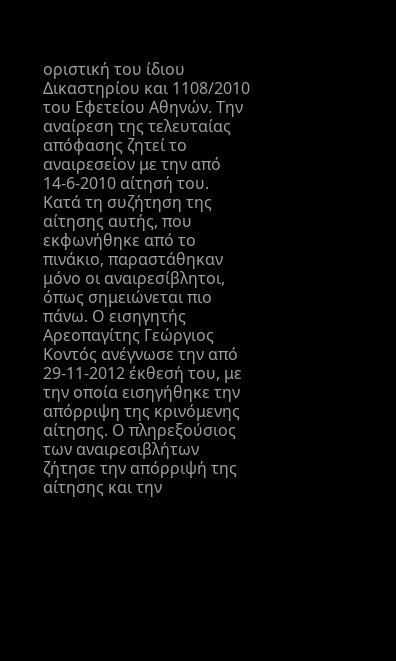οριστική του ίδιου Δικαστηρίου και 1108/2010 του Εφετείου Αθηνών. Την αναίρεση της τελευταίας απόφασης ζητεί το αναιρεσείον με την από 14-6-2010 αίτησή του. Κατά τη συζήτηση της αίτησης αυτής, που εκφωνήθηκε από το πινάκιο, παραστάθηκαν μόνο οι αναιρεσίβλητοι, όπως σημειώνεται πιο πάνω. Ο εισηγητής Αρεοπαγίτης Γεώργιος Κοντός ανέγνωσε την από 29-11-2012 έκθεσή του, με την οποία εισηγήθηκε την απόρριψη της κρινόμενης αίτησης. Ο πληρεξούσιος των αναιρεσιβλήτων ζήτησε την απόρριψή της αίτησης και την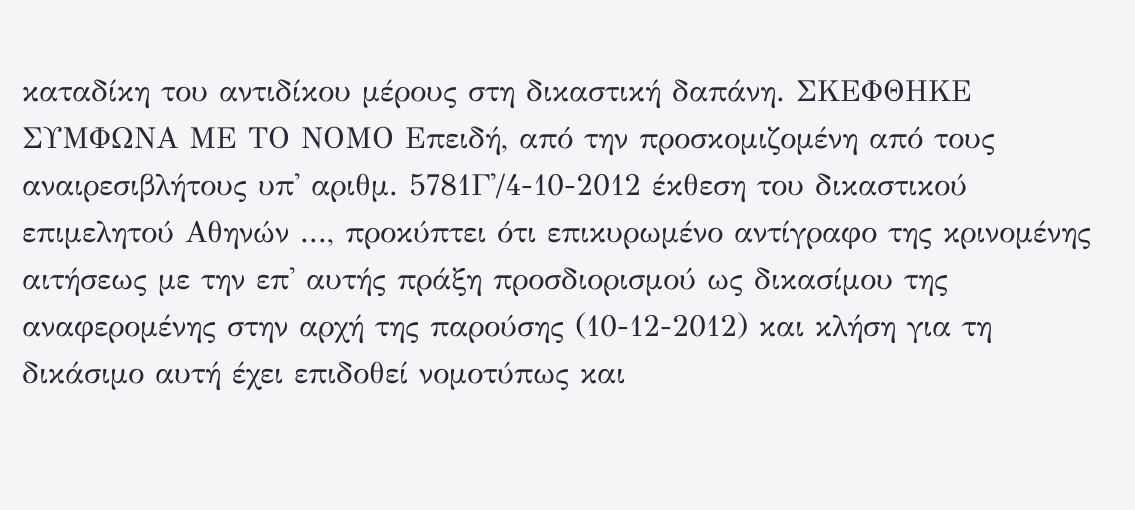καταδίκη του αντιδίκου μέρους στη δικαστική δαπάνη. ΣΚΕΦΘΗΚΕ ΣΥΜΦΩΝΑ ΜΕ ΤΟ ΝΟΜΟ Επειδή, από την προσκομιζομένη από τους αναιρεσιβλήτους υπ' αριθμ. 5781Γ'/4-10-2012 έκθεση του δικαστικού επιμελητού Αθηνών ..., προκύπτει ότι επικυρωμένο αντίγραφο της κρινομένης αιτήσεως με την επ' αυτής πράξη προσδιορισμού ως δικασίμου της αναφερομένης στην αρχή της παρούσης (10-12-2012) και κλήση για τη δικάσιμο αυτή έχει επιδοθεί νομοτύπως και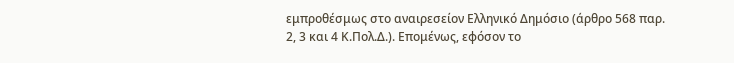εμπροθέσμως στο αναιρεσείον Ελληνικό Δημόσιο (άρθρο 568 παρ. 2, 3 και 4 Κ.Πολ.Δ.). Επομένως, εφόσον το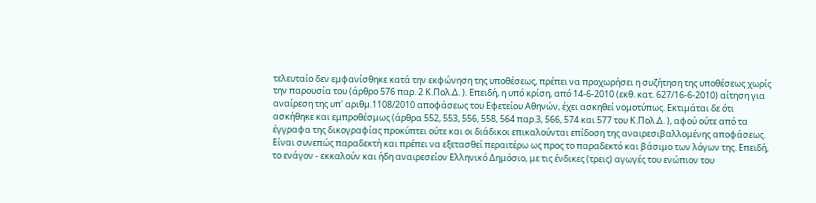τελευταίο δεν εμφανίσθηκε κατά την εκφώνηση της υποθέσεως, πρέπει να προχωρήσει η συζήτηση της υποθέσεως χωρίς την παρουσία του (άρθρο 576 παρ. 2 Κ.Πολ.Δ. ). Επειδή, η υπό κρίση, από 14-6-2010 (εκθ. κατ. 627/16-6-2010) αίτηση για αναίρεση της υπ' αριθμ.1108/2010 αποφάσεως του Εφετείου Αθηνών, έχει ασκηθεί νομοτύπως. Εκτιμάται δε ότι ασκήθηκε και εμπροθέσμως (άρθρα 552, 553, 556, 558, 564 παρ.3, 566, 574 και 577 του Κ.Πολ.Δ. ), αφού ούτε από τα έγγραφα της δικογραφίας προκύπτει ούτε και οι διάδικοι επικαλούνται επίδοση της αναιρεσιβαλλομένης αποφάσεως. Είναι συνεπώς παραδεκτή και πρέπει να εξετασθεί περαιτέρω ως προς το παραδεκτό και βάσιμο των λόγων της. Επειδή, το ενάγον - εκκαλούν και ήδη αναιρεσείον Ελληνικό Δημόσιο, με τις ένδικες (τρεις) αγωγές του ενώπιον του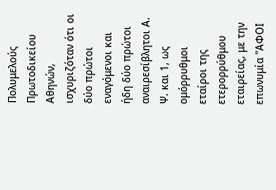Πολυμελούς Πρωτοδικείου Αθηνών, ισχυριζόταν ότι οι δύο πρώτοι εναγόμενοι και ήδη δύο πρώτοι αναιρεσίβλητοι Α. Ψ. και 1, ως ομόρρυθμοι εταίροι της ετερορρύθμου εταιρείας, με την επωνυμία "ΑΦΟΙ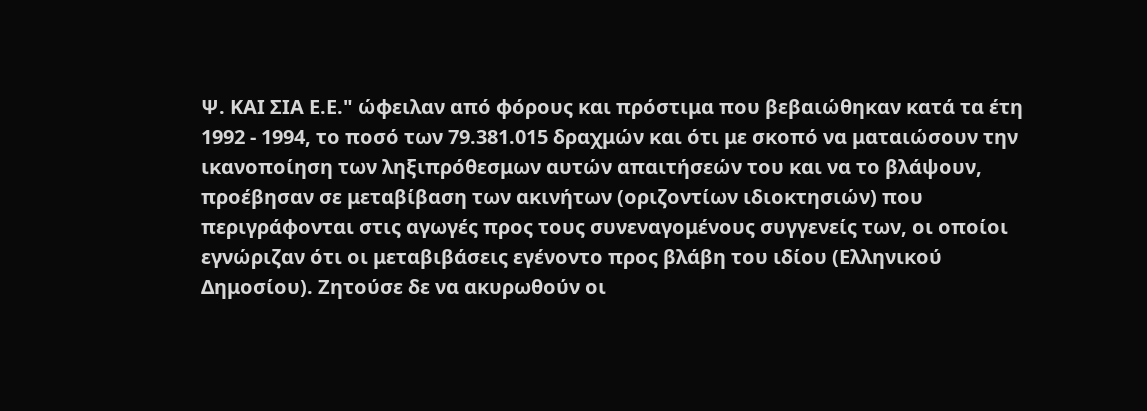Ψ. ΚΑΙ ΣΙΑ Ε.Ε." ώφειλαν από φόρους και πρόστιμα που βεβαιώθηκαν κατά τα έτη 1992 - 1994, το ποσό των 79.381.015 δραχμών και ότι με σκοπό να ματαιώσουν την ικανοποίηση των ληξιπρόθεσμων αυτών απαιτήσεών του και να το βλάψουν, προέβησαν σε μεταβίβαση των ακινήτων (οριζοντίων ιδιοκτησιών) που περιγράφονται στις αγωγές προς τους συνεναγομένους συγγενείς των, οι οποίοι εγνώριζαν ότι οι μεταβιβάσεις εγένοντο προς βλάβη του ιδίου (Ελληνικού Δημοσίου). Ζητούσε δε να ακυρωθούν οι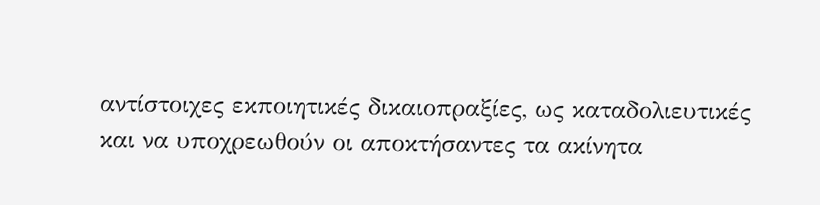αντίστοιχες εκποιητικές δικαιοπραξίες, ως καταδολιευτικές και να υποχρεωθούν οι αποκτήσαντες τα ακίνητα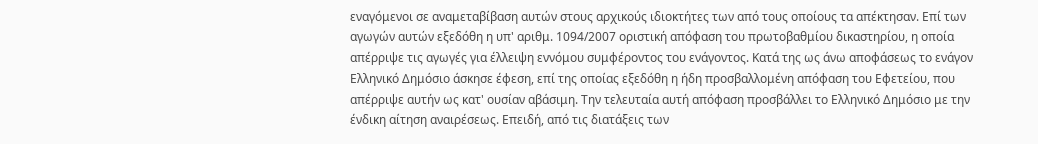εναγόμενοι σε αναμεταβίβαση αυτών στους αρχικούς ιδιοκτήτες των από τους οποίους τα απέκτησαν. Επί των αγωγών αυτών εξεδόθη η υπ' αριθμ. 1094/2007 οριστική απόφαση του πρωτοβαθμίου δικαστηρίου, η οποία απέρριψε τις αγωγές για έλλειψη εννόμου συμφέροντος του ενάγοντος. Κατά της ως άνω αποφάσεως το ενάγον Ελληνικό Δημόσιο άσκησε έφεση, επί της οποίας εξεδόθη η ήδη προσβαλλομένη απόφαση του Εφετείου, που απέρριψε αυτήν ως κατ' ουσίαν αβάσιμη. Την τελευταία αυτή απόφαση προσβάλλει το Ελληνικό Δημόσιο με την ένδικη αίτηση αναιρέσεως. Επειδή, από τις διατάξεις των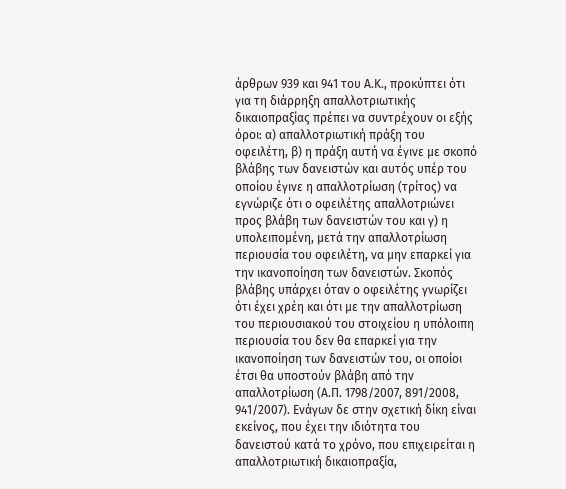άρθρων 939 και 941 του Α.Κ., προκύπτει ότι για τη διάρρηξη απαλλοτριωτικής δικαιοπραξίας πρέπει να συντρέχουν οι εξής όροι: α) απαλλοτριωτική πράξη του οφειλέτη, β) η πράξη αυτή να έγινε με σκοπό βλάβης των δανειστών και αυτός υπέρ του οποίου έγινε η απαλλοτρίωση (τρίτος) να εγνώριζε ότι ο οφειλέτης απαλλοτριώνει προς βλάβη των δανειστών του και γ) η υπολειπομένη, μετά την απαλλοτρίωση περιουσία του οφειλέτη, να μην επαρκεί για την ικανοποίηση των δανειστών. Σκοπός βλάβης υπάρχει όταν ο οφειλέτης γνωρίζει ότι έχει χρέη και ότι με την απαλλοτρίωση του περιουσιακού του στοιχείου η υπόλοιπη περιουσία του δεν θα επαρκεί για την ικανοποίηση των δανειστών του, οι οποίοι έτσι θα υποστούν βλάβη από την απαλλοτρίωση (Α.Π. 1798/2007, 891/2008, 941/2007). Ενάγων δε στην σχετική δίκη είναι εκείνος, που έχει την ιδιότητα του δανειστού κατά το χρόνο, που επιχειρείται η απαλλοτριωτική δικαιοπραξία,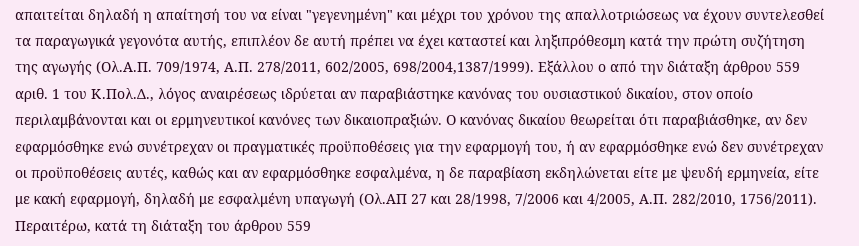απαιτείται δηλαδή η απαίτησή του να είναι "γεγενημένη" και μέχρι του χρόνου της απαλλοτριώσεως να έχουν συντελεσθεί τα παραγωγικά γεγονότα αυτής, επιπλέον δε αυτή πρέπει να έχει καταστεί και ληξιπρόθεσμη κατά την πρώτη συζήτηση της αγωγής (Ολ.Α.Π. 709/1974, Α.Π. 278/2011, 602/2005, 698/2004,1387/1999). Εξάλλου ο από την διάταξη άρθρου 559 αριθ. 1 του Κ.Πολ.Δ., λόγος αναιρέσεως ιδρύεται αν παραβιάστηκε κανόνας του ουσιαστικού δικαίου, στον οποίο περιλαμβάνονται και οι ερμηνευτικοί κανόνες των δικαιοπραξιών. Ο κανόνας δικαίου θεωρείται ότι παραβιάσθηκε, αν δεν εφαρμόσθηκε ενώ συνέτρεχαν οι πραγματικές προϋποθέσεις για την εφαρμογή του, ή αν εφαρμόσθηκε ενώ δεν συνέτρεχαν οι προϋποθέσεις αυτές, καθώς και αν εφαρμόσθηκε εσφαλμένα, η δε παραβίαση εκδηλώνεται είτε με ψευδή ερμηνεία, είτε με κακή εφαρμογή, δηλαδή με εσφαλμένη υπαγωγή (Ολ.ΑΠ 27 και 28/1998, 7/2006 και 4/2005, Α.Π. 282/2010, 1756/2011). Περαιτέρω, κατά τη διάταξη του άρθρου 559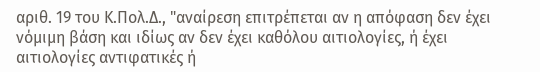αριθ. 19 του Κ.Πολ.Δ., "αναίρεση επιτρέπεται αν η απόφαση δεν έχει νόμιμη βάση και ιδίως αν δεν έχει καθόλου αιτιολογίες, ή έχει αιτιολογίες αντιφατικές ή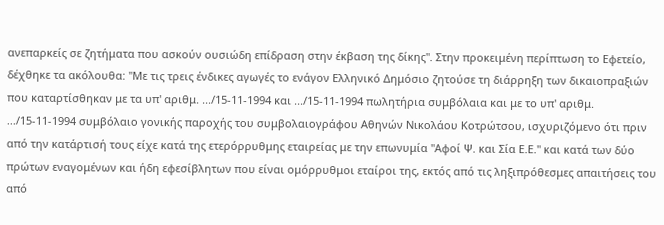ανεπαρκείς σε ζητήματα που ασκούν ουσιώδη επίδραση στην έκβαση της δίκης". Στην προκειμένη περίπτωση το Εφετείο, δέχθηκε τα ακόλουθα: "Με τις τρεις ένδικες αγωγές το ενάγον Ελληνικό Δημόσιο ζητούσε τη διάρρηξη των δικαιοπραξιών που καταρτίσθηκαν με τα υπ' αριθμ. .../15-11-1994 και .../15-11-1994 πωλητήρια συμβόλαια και με το υπ' αριθμ. .../15-11-1994 συμβόλαιο γονικής παροχής του συμβολαιογράφου Αθηνών Νικολάου Κοτρώτσου, ισχυριζόμενο ότι πριν από την κατάρτισή τους είχε κατά της ετερόρρυθμης εταιρείας με την επωνυμία "Αφοί Ψ. και Σία Ε.Ε." και κατά των δύο πρώτων εναγομένων και ήδη εφεσίβλητων που είναι ομόρρυθμοι εταίροι της, εκτός από τις ληξιπρόθεσμες απαιτήσεις του από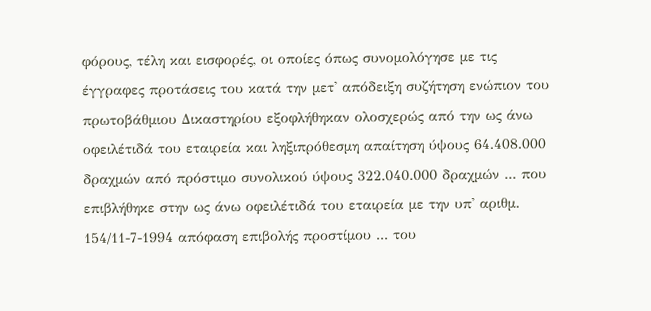φόρους, τέλη και εισφορές, οι οποίες όπως συνομολόγησε με τις έγγραφες προτάσεις του κατά την μετ' απόδειξη συζήτηση ενώπιον του πρωτοβάθμιου Δικαστηρίου εξοφλήθηκαν ολοσχερώς από την ως άνω οφειλέτιδά του εταιρεία και ληξιπρόθεσμη απαίτηση ύψους 64.408.000 δραχμών από πρόστιμο συνολικού ύψους 322.040.000 δραχμών ... που επιβλήθηκε στην ως άνω οφειλέτιδά του εταιρεία με την υπ' αριθμ. 154/11-7-1994 απόφαση επιβολής προστίμου ... του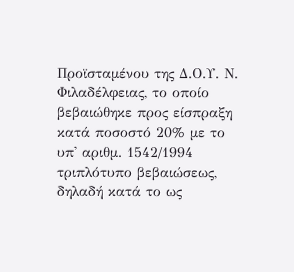Προϊσταμένου της Δ.Ο.Υ. Ν. Φιλαδέλφειας, το οποίο βεβαιώθηκε προς είσπραξη κατά ποσοστό 20% με το υπ' αριθμ. 1542/1994 τριπλότυπο βεβαιώσεως, δηλαδή κατά το ως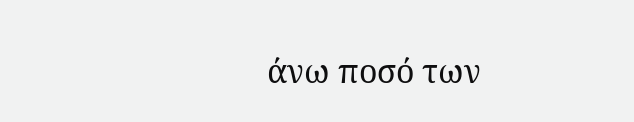άνω ποσό των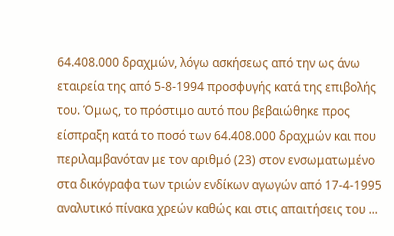64.408.000 δραχμών, λόγω ασκήσεως από την ως άνω εταιρεία της από 5-8-1994 προσφυγής κατά της επιβολής του. Όμως, το πρόστιμο αυτό που βεβαιώθηκε προς είσπραξη κατά το ποσό των 64.408.000 δραχμών και που περιλαμβανόταν με τον αριθμό (23) στον ενσωματωμένο στα δικόγραφα των τριών ενδίκων αγωγών από 17-4-1995 αναλυτικό πίνακα χρεών καθώς και στις απαιτήσεις του ...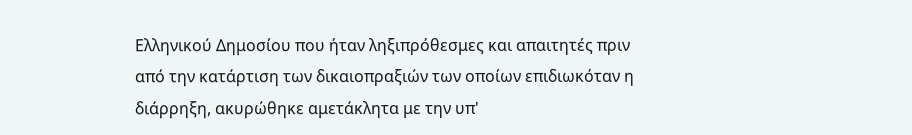Ελληνικού Δημοσίου που ήταν ληξιπρόθεσμες και απαιτητές πριν από την κατάρτιση των δικαιοπραξιών των οποίων επιδιωκόταν η διάρρηξη, ακυρώθηκε αμετάκλητα με την υπ'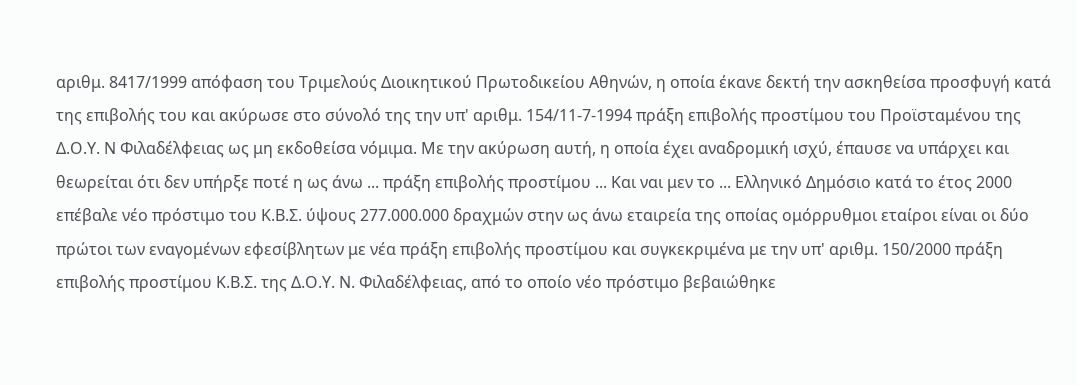αριθμ. 8417/1999 απόφαση του Τριμελούς Διοικητικού Πρωτοδικείου Αθηνών, η οποία έκανε δεκτή την ασκηθείσα προσφυγή κατά της επιβολής του και ακύρωσε στο σύνολό της την υπ' αριθμ. 154/11-7-1994 πράξη επιβολής προστίμου του Προϊσταμένου της Δ.Ο.Υ. Ν Φιλαδέλφειας ως μη εκδοθείσα νόμιμα. Με την ακύρωση αυτή, η οποία έχει αναδρομική ισχύ, έπαυσε να υπάρχει και θεωρείται ότι δεν υπήρξε ποτέ η ως άνω ... πράξη επιβολής προστίμου ... Και ναι μεν το ... Ελληνικό Δημόσιο κατά το έτος 2000 επέβαλε νέο πρόστιμο του Κ.Β.Σ. ύψους 277.000.000 δραχμών στην ως άνω εταιρεία της οποίας ομόρρυθμοι εταίροι είναι οι δύο πρώτοι των εναγομένων εφεσίβλητων με νέα πράξη επιβολής προστίμου και συγκεκριμένα με την υπ' αριθμ. 150/2000 πράξη επιβολής προστίμου Κ.Β.Σ. της Δ.Ο.Υ. Ν. Φιλαδέλφειας, από το οποίο νέο πρόστιμο βεβαιώθηκε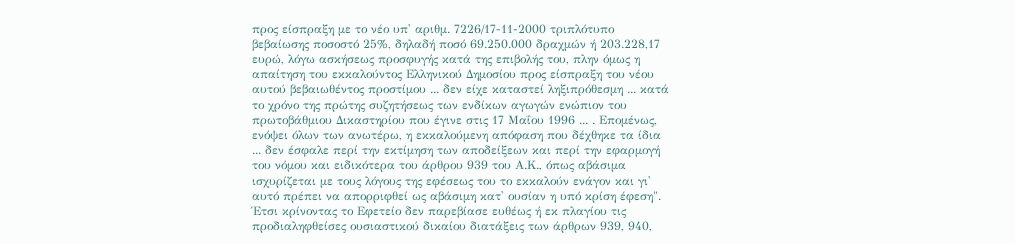προς είσπραξη με το νέο υπ' αριθμ. 7226/17-11-2000 τριπλότυπο βεβαίωσης ποσοστό 25%, δηλαδή ποσό 69.250.000 δραχμών ή 203.228,17 ευρώ, λόγω ασκήσεως προσφυγής κατά της επιβολής του, πλην όμως η απαίτηση του εκκαλούντος Ελληνικού Δημοσίου προς είσπραξη του νέου αυτού βεβαιωθέντος προστίμου ... δεν είχε καταστεί ληξιπρόθεσμη ... κατά το χρόνο της πρώτης συζητήσεως των ενδίκων αγωγών ενώπιον του πρωτοβάθμιου Δικαστηρίου που έγινε στις 17 Μαΐου 1996 ... . Επομένως, ενόψει όλων των ανωτέρω, η εκκαλούμενη απόφαση που δέχθηκε τα ίδια ... δεν έσφαλε περί την εκτίμηση των αποδείξεων και περί την εφαρμογή του νόμου και ειδικότερα του άρθρου 939 του Α.Κ., όπως αβάσιμα ισχυρίζεται με τους λόγους της εφέσεως του το εκκαλούν ενάγον και γι' αυτό πρέπει να απορριφθεί ως αβάσιμη κατ' ουσίαν η υπό κρίση έφεση". Έτσι κρίνοντας το Εφετείο δεν παρεβίασε ευθέως ή εκ πλαγίου τις προδιαληφθείσες ουσιαστικού δικαίου διατάξεις των άρθρων 939, 940,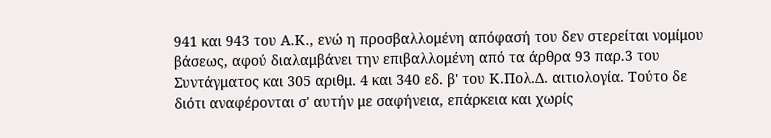941 και 943 του Α.Κ., ενώ η προσβαλλομένη απόφασή του δεν στερείται νομίμου βάσεως, αφού διαλαμβάνει την επιβαλλομένη από τα άρθρα 93 παρ.3 του Συντάγματος και 305 αριθμ. 4 και 340 εδ. β' του Κ.Πολ.Δ. αιτιολογία. Τούτο δε διότι αναφέρονται σ' αυτήν με σαφήνεια, επάρκεια και χωρίς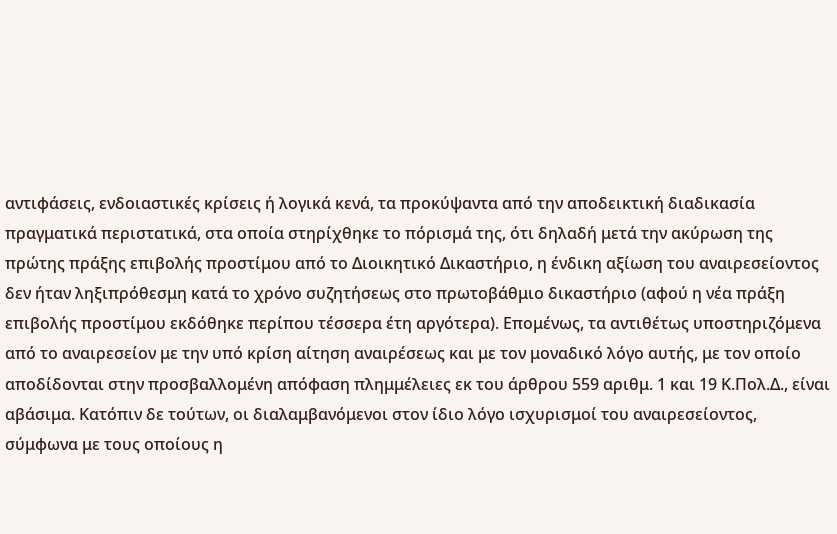αντιφάσεις, ενδοιαστικές κρίσεις ή λογικά κενά, τα προκύψαντα από την αποδεικτική διαδικασία πραγματικά περιστατικά, στα οποία στηρίχθηκε το πόρισμά της, ότι δηλαδή μετά την ακύρωση της πρώτης πράξης επιβολής προστίμου από το Διοικητικό Δικαστήριο, η ένδικη αξίωση του αναιρεσείοντος δεν ήταν ληξιπρόθεσμη κατά το χρόνο συζητήσεως στο πρωτοβάθμιο δικαστήριο (αφού η νέα πράξη επιβολής προστίμου εκδόθηκε περίπου τέσσερα έτη αργότερα). Επομένως, τα αντιθέτως υποστηριζόμενα από το αναιρεσείον με την υπό κρίση αίτηση αναιρέσεως και με τον μοναδικό λόγο αυτής, με τον οποίο αποδίδονται στην προσβαλλομένη απόφαση πλημμέλειες εκ του άρθρου 559 αριθμ. 1 και 19 Κ.Πολ.Δ., είναι αβάσιμα. Κατόπιν δε τούτων, οι διαλαμβανόμενοι στον ίδιο λόγο ισχυρισμοί του αναιρεσείοντος, σύμφωνα με τους οποίους η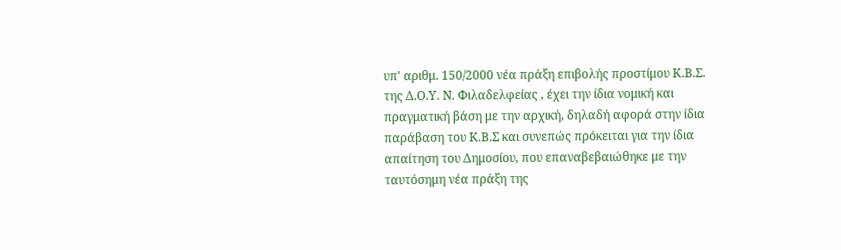υπ' αριθμ. 150/2000 νέα πράξη επιβολής προστίμου Κ.Β.Σ. της Δ.Ο.Υ. Ν. Φιλαδελφείας , έχει την ίδια νομική και πραγματική βάση με την αρχική, δηλαδή αφορά στην ίδια παράβαση του Κ.Β.Σ και συνεπώς πρόκειται για την ίδια απαίτηση του Δημοσίου, που επαναβεβαιώθηκε με την ταυτόσημη νέα πράξη της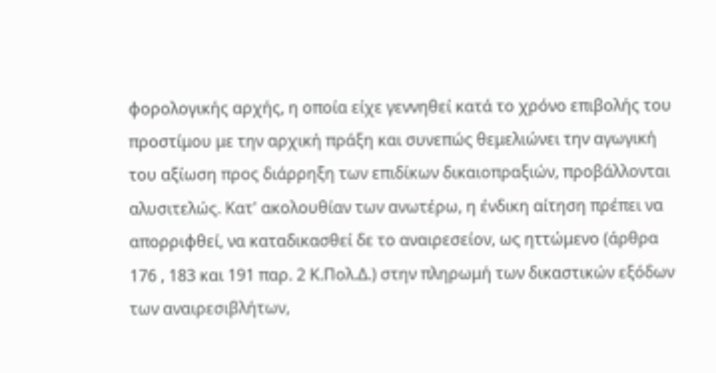φορολογικής αρχής, η οποία είχε γεννηθεί κατά το χρόνο επιβολής του προστίμου με την αρχική πράξη και συνεπώς θεμελιώνει την αγωγική του αξίωση προς διάρρηξη των επιδίκων δικαιοπραξιών, προβάλλονται αλυσιτελώς. Κατ' ακολουθίαν των ανωτέρω, η ένδικη αίτηση πρέπει να απορριφθεί, να καταδικασθεί δε το αναιρεσείον, ως ηττώμενο (άρθρα 176 , 183 και 191 παρ. 2 Κ.Πολ.Δ.) στην πληρωμή των δικαστικών εξόδων των αναιρεσιβλήτων,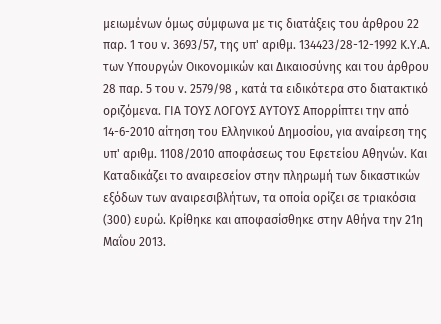μειωμένων όμως σύμφωνα με τις διατάξεις του άρθρου 22 παρ. 1 του ν. 3693/57, της υπ' αριθμ. 134423/28-12-1992 Κ.Υ.Α. των Υπουργών Οικονομικών και Δικαιοσύνης και του άρθρου 28 παρ. 5 του ν. 2579/98 , κατά τα ειδικότερα στο διατακτικό οριζόμενα. ΓΙΑ ΤΟΥΣ ΛΟΓΟΥΣ ΑΥΤΟΥΣ Απορρίπτει την από 14-6-2010 αίτηση του Ελληνικού Δημοσίου, για αναίρεση της υπ' αριθμ. 1108/2010 αποφάσεως του Εφετείου Αθηνών. Και Καταδικάζει το αναιρεσείον στην πληρωμή των δικαστικών εξόδων των αναιρεσιβλήτων, τα οποία ορίζει σε τριακόσια (300) ευρώ. Κρίθηκε και αποφασίσθηκε στην Αθήνα την 21η Μαΐου 2013.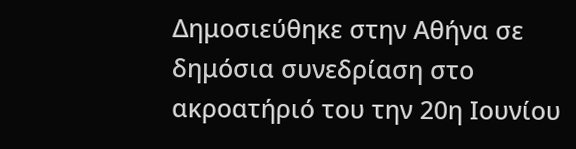Δημοσιεύθηκε στην Αθήνα σε δημόσια συνεδρίαση στο ακροατήριό του την 20η Ιουνίου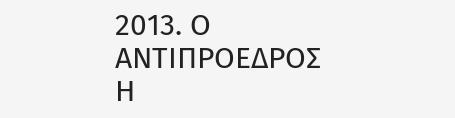2013. Ο ΑΝΤΙΠΡΟΕΔΡΟΣ Η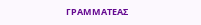ΓΡΑΜΜΑΤΕΑΣ